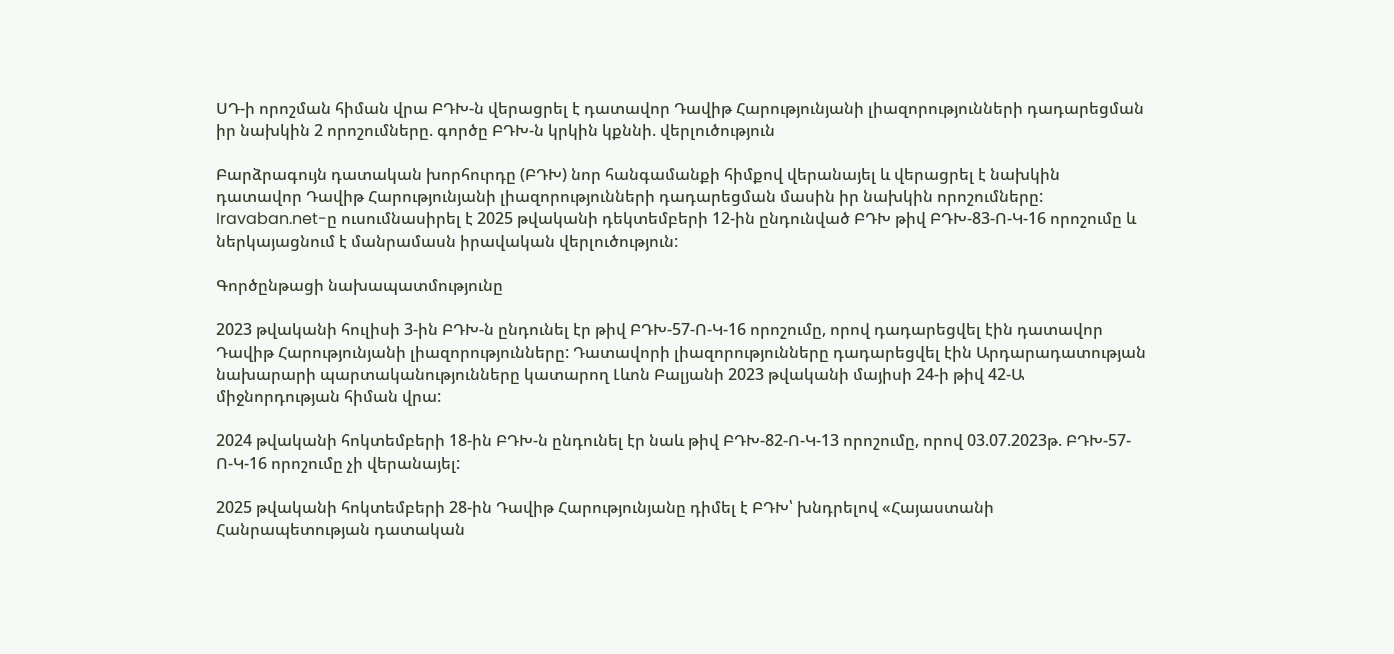ՍԴ-ի որոշման հիման վրա ԲԴԽ-ն վերացրել է դատավոր Դավիթ Հարությունյանի լիազորությունների դադարեցման իր նախկին 2 որոշումները. գործը ԲԴԽ-ն կրկին կքննի. վերլուծություն

Բարձրագույն դատական խորհուրդը (ԲԴԽ) նոր հանգամանքի հիմքով վերանայել և վերացրել է նախկին դատավոր Դավիթ Հարությունյանի լիազորությունների դադարեցման մասին իր նախկին որոշումները: Iravaban.net-ը ուսումնասիրել է 2025 թվականի դեկտեմբերի 12-ին ընդունված ԲԴԽ թիվ ԲԴԽ-83-Ո-Կ-16 որոշումը և ներկայացնում է մանրամասն իրավական վերլուծություն:

Գործընթացի նախապատմությունը

2023 թվականի հուլիսի 3-ին ԲԴԽ-ն ընդունել էր թիվ ԲԴԽ-57-Ո-Կ-16 որոշումը, որով դադարեցվել էին դատավոր Դավիթ Հարությունյանի լիազորությունները: Դատավորի լիազորությունները դադարեցվել էին Արդարադատության նախարարի պարտականությունները կատարող Լևոն Բալյանի 2023 թվականի մայիսի 24-ի թիվ 42-Ա միջնորդության հիման վրա:

2024 թվականի հոկտեմբերի 18-ին ԲԴԽ-ն ընդունել էր նաև թիվ ԲԴԽ-82-Ո-Կ-13 որոշումը, որով 03.07.2023թ. ԲԴԽ-57-Ո-Կ-16 որոշումը չի վերանայել:

2025 թվականի հոկտեմբերի 28-ին Դավիթ Հարությունյանը դիմել է ԲԴԽ՝ խնդրելով «Հայաստանի Հանրապետության դատական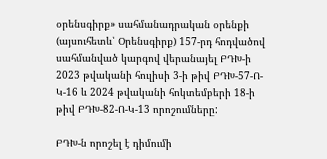օրենսգիրք» սահմանադրական օրենքի (այսուհետև՝ Օրենսգիրք) 157-րդ հոդվածով սահմանված կարգով վերանայել ԲԴԽ-ի 2023 թվականի հուլիսի 3-ի թիվ ԲԴԽ-57-Ո-Կ-16 և 2024 թվականի հոկտեմբերի 18-ի թիվ ԲԴԽ-82-Ո-Կ-13 որոշումները:

ԲԴԽ-ն որոշել է դիմումի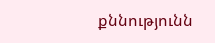քննությունն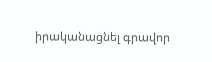իրականացնել գրավոր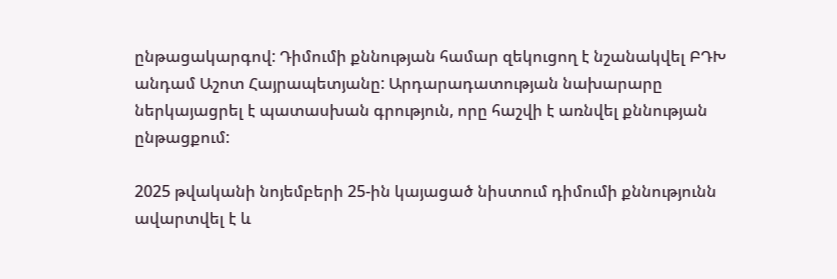ընթացակարգով: Դիմումի քննության համար զեկուցող է նշանակվել ԲԴԽ անդամ Աշոտ Հայրապետյանը: Արդարադատության նախարարը ներկայացրել է պատասխան գրություն, որը հաշվի է առնվել քննության ընթացքում:

2025 թվականի նոյեմբերի 25-ին կայացած նիստում դիմումի քննությունն ավարտվել է և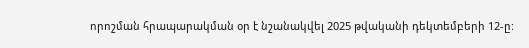որոշման հրապարակման օր է նշանակվել 2025 թվականի դեկտեմբերի 12-ը: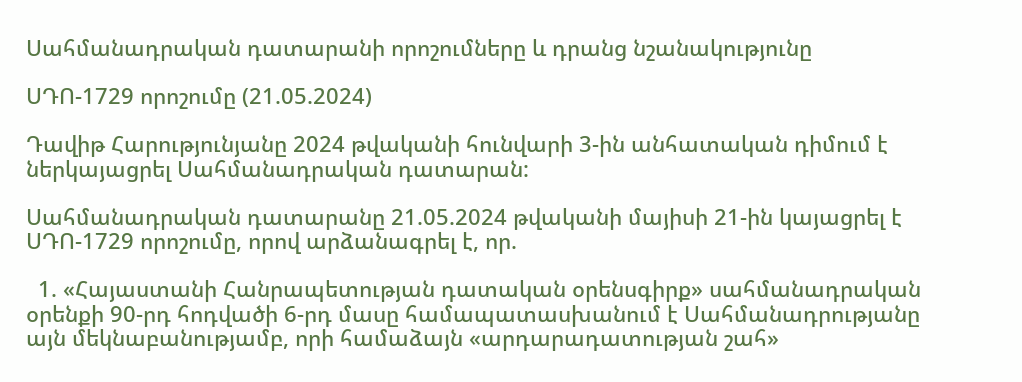Սահմանադրական դատարանի որոշումները և դրանց նշանակությունը

ՍԴՈ-1729 որոշումը (21.05.2024)

Դավիթ Հարությունյանը 2024 թվականի հունվարի 3-ին անհատական դիմում է ներկայացրել Սահմանադրական դատարան:

Սահմանադրական դատարանը 21.05.2024 թվականի մայիսի 21-ին կայացրել է ՍԴՈ-1729 որոշումը, որով արձանագրել է, որ.

  1. «Հայաստանի Հանրապետության դատական օրենսգիրք» սահմանադրական օրենքի 90-րդ հոդվածի 6-րդ մասը համապատասխանում է Սահմանադրությանը այն մեկնաբանությամբ, որի համաձայն «արդարադատության շահ»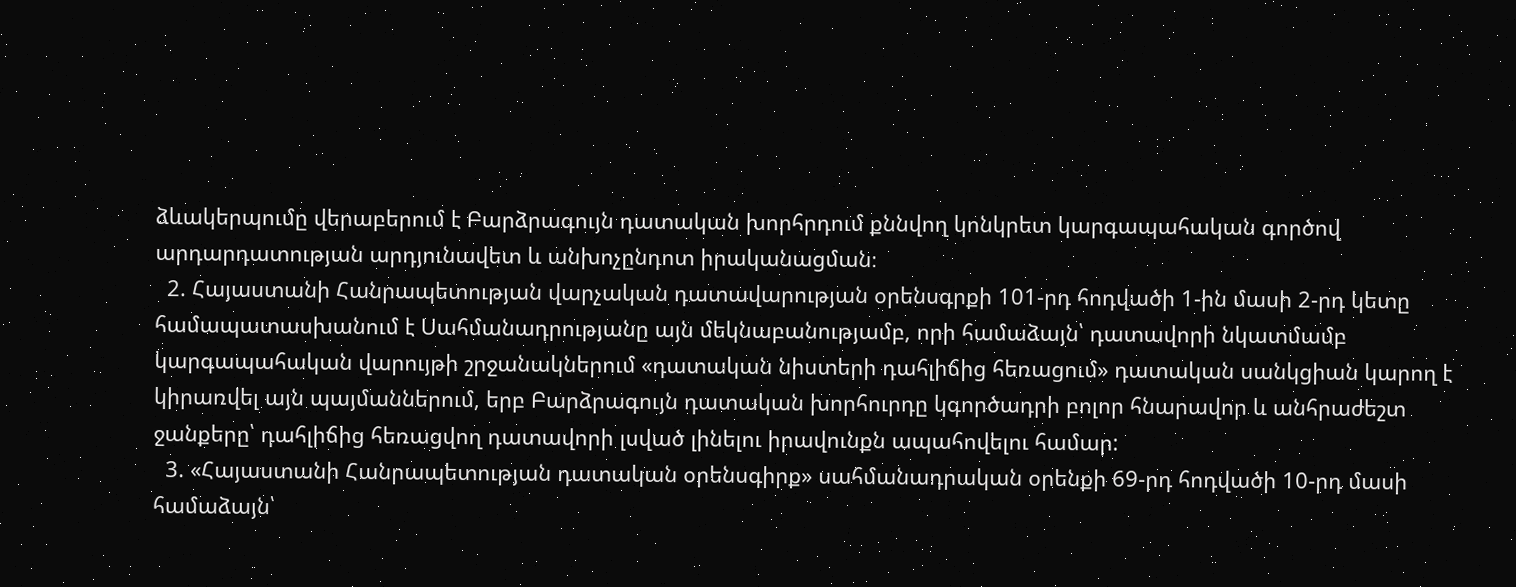ձևակերպումը վերաբերում է Բարձրագույն դատական խորհրդում քննվող կոնկրետ կարգապահական գործով արդարդատության արդյունավետ և անխոչընդոտ իրականացման։
  2. Հայաստանի Հանրապետության վարչական դատավարության օրենսգրքի 101-րդ հոդվածի 1-ին մասի 2-րդ կետը համապատասխանում է Սահմանադրությանը այն մեկնաբանությամբ, որի համաձայն՝ դատավորի նկատմամբ կարգապահական վարույթի շրջանակներում «դատական նիստերի դահլիճից հեռացում» դատական սանկցիան կարող է կիրառվել այն պայմաններում, երբ Բարձրագույն դատական խորհուրդը կգործադրի բոլոր հնարավոր և անհրաժեշտ ջանքերը՝ դահլիճից հեռացվող դատավորի լսված լինելու իրավունքն ապահովելու համար:
  3. «Հայաստանի Հանրապետության դատական օրենսգիրք» սահմանադրական օրենքի 69-րդ հոդվածի 10-րդ մասի համաձայն՝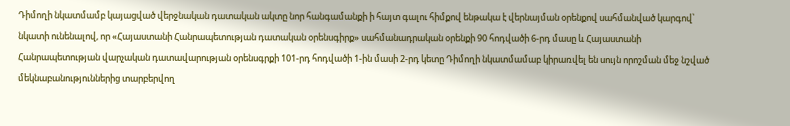Դիմողի նկատմամբ կայացված վերջնական դատական ակտը նոր հանգամանքի ի հայտ գալու հիմքով ենթակա է վերնայման օրենքով սահմանված կարգով՝ նկատի ունենալով, որ «Հայաստանի Հանրապետության դատական օրենսգիրք» սահմանադրական օրենքի 90 հոդվածի 6-րդ մասը և Հայաստանի Հանրապետության վարչական դատավարության օրենսգրքի 101-րդ հոդվածի 1-ին մասի 2-րդ կետը Դիմողի նկատմամաբ կիրառվել են սույն որոշման մեջ նշված մեկնաբանություններից տարբերվող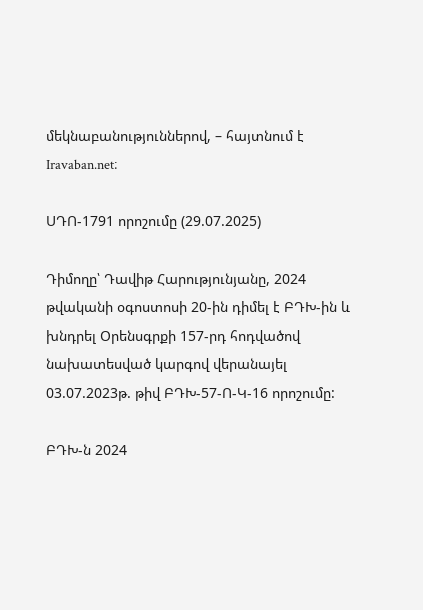մեկնաբանություններով, – հայտնում է Iravaban.net։

ՍԴՈ-1791 որոշումը (29.07.2025)

Դիմողը՝ Դավիթ Հարությունյանը, 2024 թվականի օգոստոսի 20-ին դիմել է ԲԴԽ-ին և խնդրել Օրենսգրքի 157-րդ հոդվածով նախատեսված կարգով վերանայել 03.07.2023թ. թիվ ԲԴԽ-57-Ո-Կ-16 որոշումը:

ԲԴԽ-ն 2024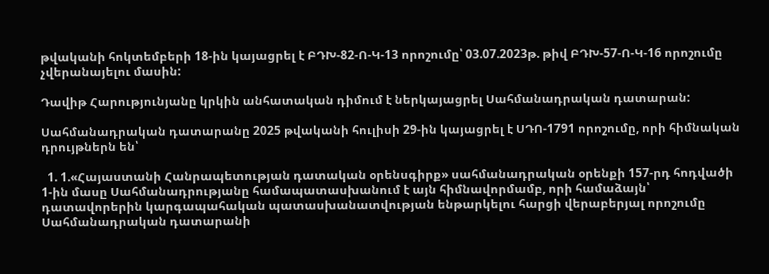թվականի հոկտեմբերի 18-ին կայացրել է ԲԴԽ-82-Ո-Կ-13 որոշումը՝ 03.07.2023թ. թիվ ԲԴԽ-57-Ո-Կ-16 որոշումը չվերանայելու մասին:

Դավիթ Հարությունյանը կրկին անհատական դիմում է ներկայացրել Սահմանադրական դատարան:

Սահմանադրական դատարանը 2025 թվականի հուլիսի 29-ին կայացրել է ՍԴՈ-1791 որոշումը, որի հիմնական դրույթներն են՝

  1. 1.«Հայաստանի Հանրապետության դատական օրենսգիրք» սահմանադրական օրենքի 157-րդ հոդվածի 1-ին մասը Սահմանադրությանը համապատասխանում է այն հիմնավորմամբ, որի համաձայն՝ դատավորերին կարգապահական պատասխանատվության ենթարկելու հարցի վերաբերյալ որոշումը Սահմանադրական դատարանի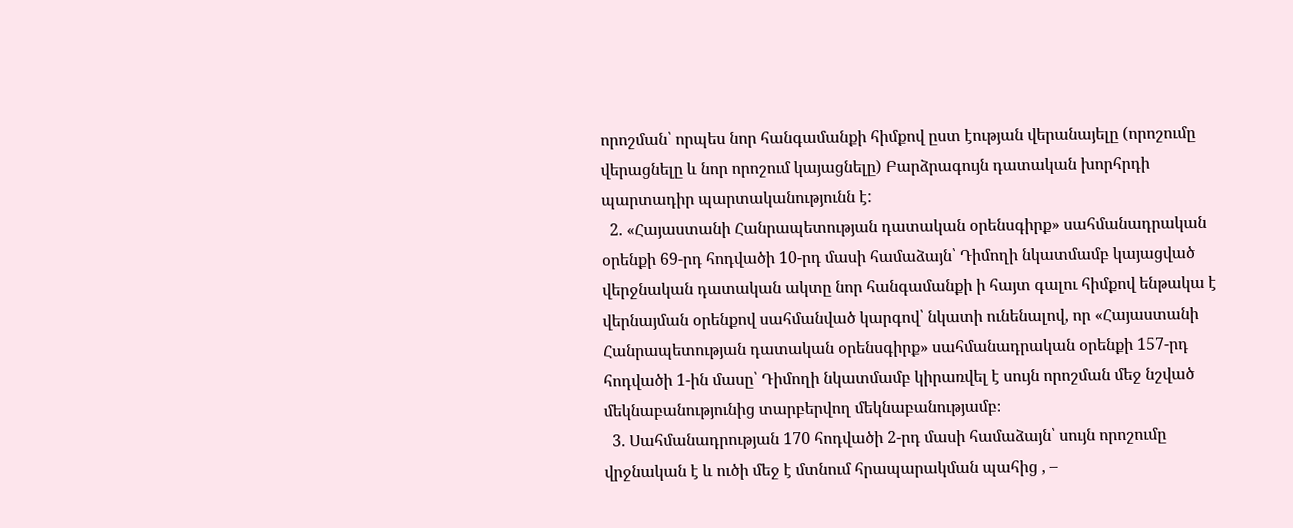որոշման՝ որպես նոր հանգամանքի հիմքով ըստ էության վերանայելը (որոշումը վերացնելը և նոր որոշում կայացնելը) Բարձրագույն դատական խորհրդի պարտադիր պարտականությունն է:
  2. «Հայաստանի Հանրապետության դատական օրենսգիրք» սահմանադրական օրենքի 69-րդ հոդվածի 10-րդ մասի համաձայն՝ Դիմողի նկատմամբ կայացված վերջնական դատական ակտը նոր հանգամանքի ի հայտ գալու հիմքով ենթակա է վերնայման օրենքով սահմանված կարգով՝ նկատի ունենալով, որ «Հայաստանի Հանրապետության դատական օրենսգիրք» սահմանադրական օրենքի 157-րդ հոդվածի 1-ին մասը՝ Դիմողի նկատմամբ կիրառվել է սույն որոշման մեջ նշված մեկնաբանությունից տարբերվող մեկնաբանությամբ։
  3. Սահմանադրության 170 հոդվածի 2-րդ մասի համաձայն՝ սույն որոշումը վրջնական է և ուծի մեջ է մտնում հրապարակման պահից , –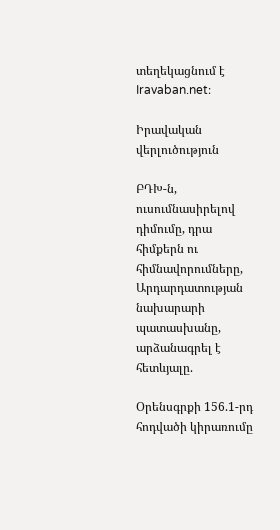տեղեկացնում է Iravaban.net։

Իրավական վերլուծություն

ԲԴԽ-ն, ուսումնասիրելով դիմումը, դրա հիմքերն ու հիմնավորումները, Արդարդատության նախարարի պատասխանը, արձանագրել է հետևյալը.

Օրենսգրքի 156.1-րդ հոդվածի կիրառումը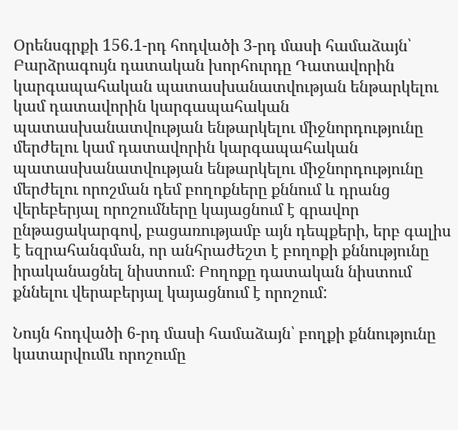Օրենսգրքի 156.1-րդ հոդվածի 3-րդ մասի համաձայն՝ Բարձրագույն դատական խորհուրդը Դատավորին կարգապահական պատասխանատվության ենթարկելու կամ դատավորին կարգապահական պատասխանատվության ենթարկելու միջնորդությունը մերժելու կամ դատավորին կարգապահական պատասխանատվության ենթարկելու միջնորդությունը մերժելու որոշման դեմ բողոքները քննում և դրանց վերեբերյալ որոշումները կայացնում է գրավոր ընթացակարգով, բացառությամբ այն դեպքերի, երբ գալիս է եզրահանգման, որ անհրաժեշտ է բողոքի քննությունը իրականացնել նիստում։ Բողոքը դատական նիստում  քննելու վերաբերյալ կայացնում է որոշում:

Նույն հոդվածի 6-րդ մասի համաձայն՝ բողքի քննությունը կատարվումև որոշումը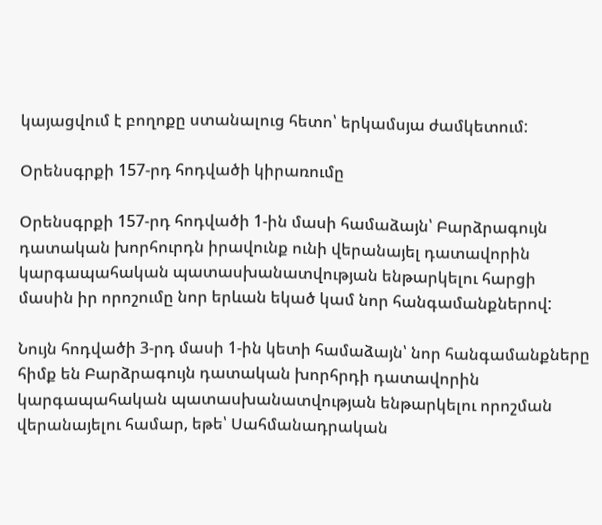կայացվում է բողոքը ստանալուց հետո՝ երկամսյա ժամկետում:

Օրենսգրքի 157-րդ հոդվածի կիրառումը

Օրենսգրքի 157-րդ հոդվածի 1-ին մասի համաձայն՝ Բարձրագույն դատական խորհուրդն իրավունք ունի վերանայել դատավորին կարգապահական պատասխանատվության ենթարկելու հարցի մասին իր որոշումը նոր երևան եկած կամ նոր հանգամանքներով:

Նույն հոդվածի 3-րդ մասի 1-ին կետի համաձայն՝ նոր հանգամանքները հիմք են Բարձրագույն դատական խորհրդի դատավորին կարգապահական պատասխանատվության ենթարկելու որոշման վերանայելու համար, եթե՝ Սահմանադրական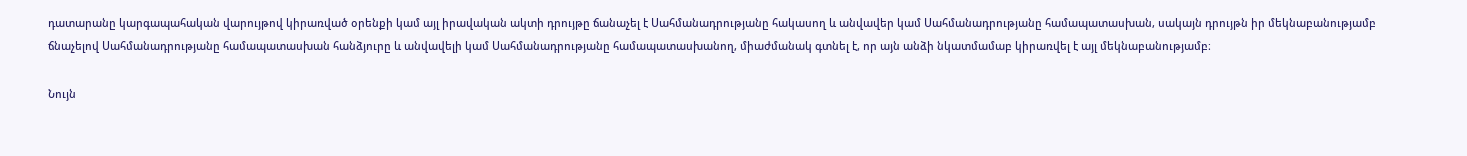դատարանը կարգապահական վարույթով կիրառված օրենքի կամ այլ իրավական ակտի դրույթը ճանաչել է Սահմանադրությանը հակասող և անվավեր կամ Սահմանադրությանը համապատասխան, սակայն դրույթն իր մեկնաբանությամբ ճնաչելով Սահմանադրությանը համապատասխան հանձյուրը և անվավելի կամ Սահմանադրությանը համապատասխանող, միաժմանակ գտնել է, որ այն անձի նկատմամաբ կիրառվել է այլ մեկնաբանությամբ։

Նույն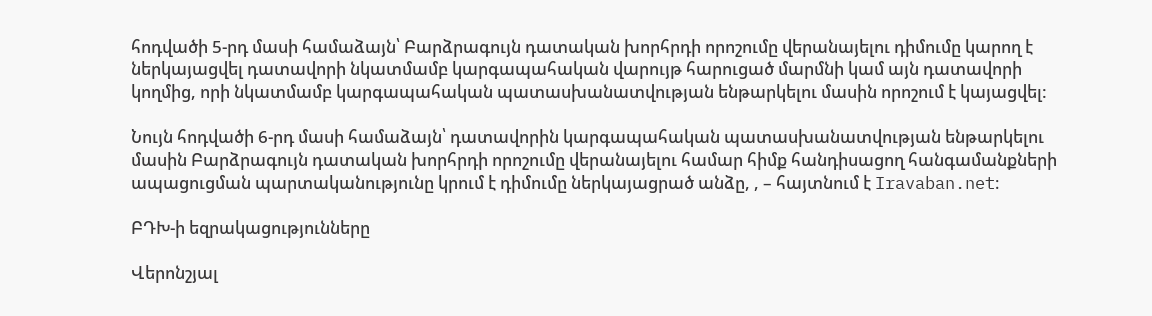հոդվածի 5-րդ մասի համաձայն՝ Բարձրագույն դատական խորհրդի որոշումը վերանայելու դիմումը կարող է ներկայացվել դատավորի նկատմամբ կարգապահական վարույթ հարուցած մարմնի կամ այն դատավորի կողմից, որի նկատմամբ կարգապահական պատասխանատվության ենթարկելու մասին որոշում է կայացվել:

Նույն հոդվածի 6-րդ մասի համաձայն՝ դատավորին կարգապահական պատասխանատվության ենթարկելու մասին Բարձրագույն դատական խորհրդի որոշումը վերանայելու համար հիմք հանդիսացող հանգամանքների ապացուցման պարտականությունը կրում է դիմումը ներկայացրած անձը, , – հայտնում է Iravaban.net։

ԲԴԽ-ի եզրակացությունները

Վերոնշյալ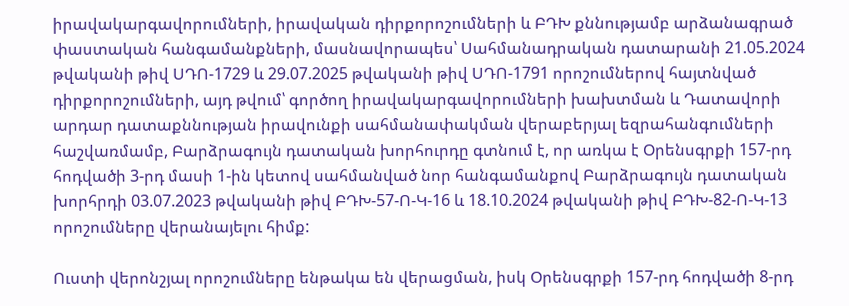իրավակարգավորումների, իրավական դիրքորոշումների և ԲԴԽ քննությամբ արձանագրած փաստական հանգամանքների, մասնավորապես՝ Սահմանադրական դատարանի 21.05.2024 թվականի թիվ ՍԴՈ-1729 և 29.07.2025 թվականի թիվ ՍԴՈ-1791 որոշումներով հայտնված դիրքորոշումների, այդ թվում՝ գործող իրավակարգավորումների խախտման և Դատավորի արդար դատաքննության իրավունքի սահմանափակման վերաբերյալ եզրահանգումների հաշվառմամբ, Բարձրագույն դատական խորհուրդը գտնում է, որ առկա է Օրենսգրքի 157-րդ հոդվածի 3-րդ մասի 1-ին կետով սահմանված նոր հանգամանքով Բարձրագույն դատական խորհրդի 03.07.2023 թվականի թիվ ԲԴԽ-57-Ո-Կ-16 և 18.10.2024 թվականի թիվ ԲԴԽ-82-Ո-Կ-13 որոշումները վերանայելու հիմք:

Ուստի վերոնշյալ որոշումները ենթակա են վերացման, իսկ Օրենսգրքի 157-րդ հոդվածի 8-րդ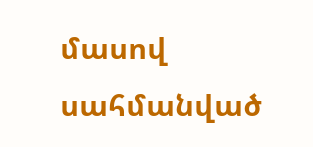մասով սահմանված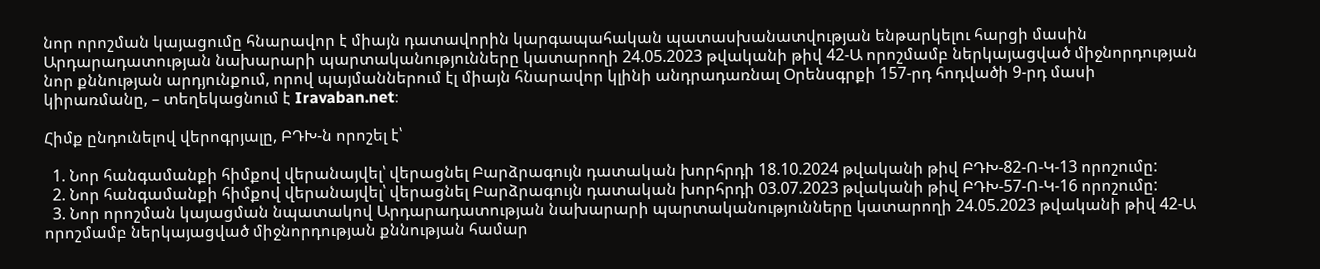նոր որոշման կայացումը հնարավոր է միայն դատավորին կարգապահական պատասխանատվության ենթարկելու հարցի մասին Արդարադատության նախարարի պարտականությունները կատարողի 24.05.2023 թվականի թիվ 42-Ա որոշմամբ ներկայացված միջնորդության նոր քննության արդյունքում, որով պայմաններում էլ միայն հնարավոր կլինի անդրադառնալ Օրենսգրքի 157-րդ հոդվածի 9-րդ մասի կիրառմանը, – տեղեկացնում է Iravaban.net։

Հիմք ընդունելով վերոգրյալը, ԲԴԽ-ն որոշել է՝

  1. Նոր հանգամանքի հիմքով վերանայվել՝ վերացնել Բարձրագույն դատական խորհրդի 18.10.2024 թվականի թիվ ԲԴԽ-82-Ո-Կ-13 որոշումը:
  2. Նոր հանգամանքի հիմքով վերանայվել՝ վերացնել Բարձրագույն դատական խորհրդի 03.07.2023 թվականի թիվ ԲԴԽ-57-Ո-Կ-16 որոշումը:
  3. Նոր որոշման կայացման նպատակով Արդարադատության նախարարի պարտականությունները կատարողի 24.05.2023 թվականի թիվ 42-Ա որոշմամբ ներկայացված միջնորդության քննության համար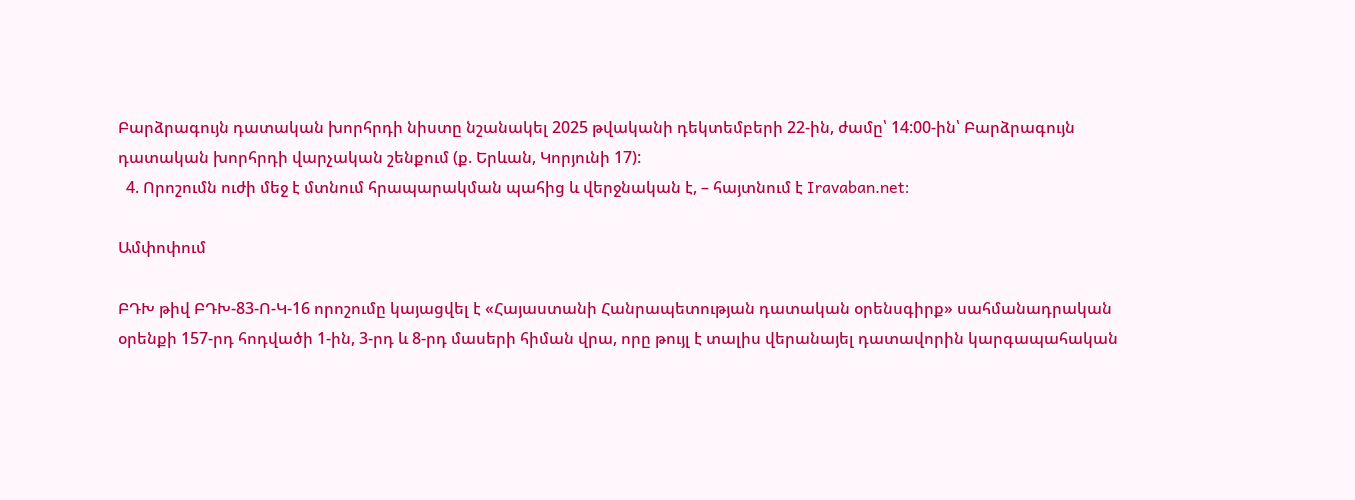Բարձրագույն դատական խորհրդի նիստը նշանակել 2025 թվականի դեկտեմբերի 22-ին, ժամը՝ 14:00-ին՝ Բարձրագույն դատական խորհրդի վարչական շենքում (ք. Երևան, Կորյունի 17):
  4. Որոշումն ուժի մեջ է մտնում հրապարակման պահից և վերջնական է, – հայտնում է Iravaban.net։

Ամփոփում

ԲԴԽ թիվ ԲԴԽ-83-Ո-Կ-16 որոշումը կայացվել է «Հայաստանի Հանրապետության դատական օրենսգիրք» սահմանադրական օրենքի 157-րդ հոդվածի 1-ին, 3-րդ և 8-րդ մասերի հիման վրա, որը թույլ է տալիս վերանայել դատավորին կարգապահական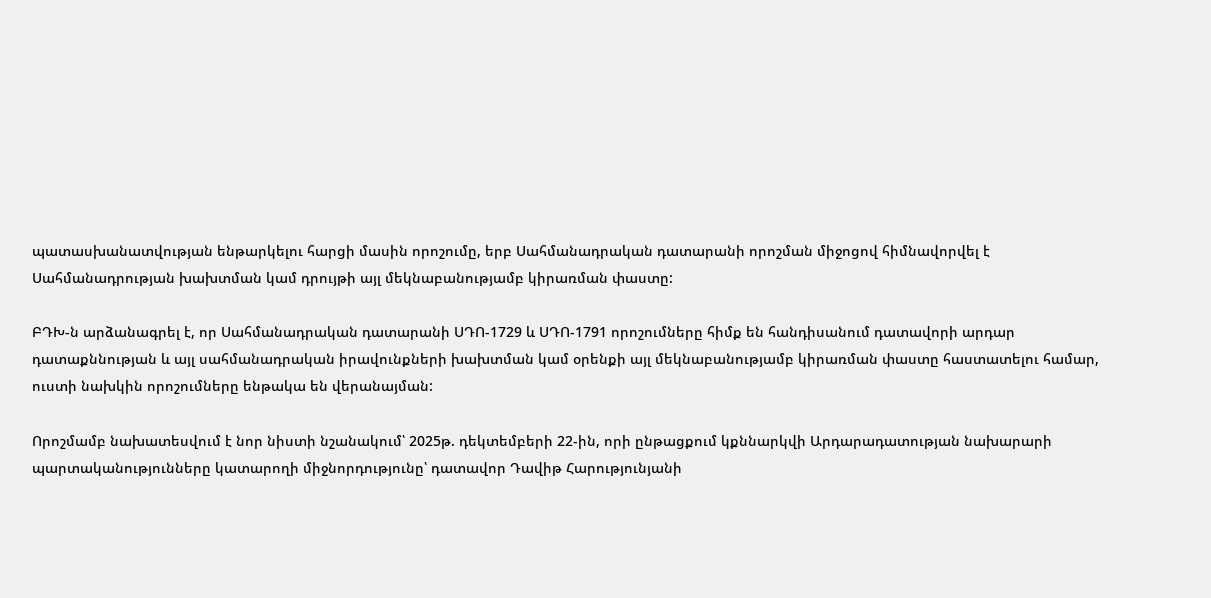պատասխանատվության ենթարկելու հարցի մասին որոշումը, երբ Սահմանադրական դատարանի որոշման միջոցով հիմնավորվել է Սահմանադրության խախտման կամ դրույթի այլ մեկնաբանությամբ կիրառման փաստը:

ԲԴԽ-ն արձանագրել է, որ Սահմանադրական դատարանի ՍԴՈ-1729 և ՍԴՈ-1791 որոշումները հիմք են հանդիսանում դատավորի արդար դատաքննության և այլ սահմանադրական իրավունքների խախտման կամ օրենքի այլ մեկնաբանությամբ կիրառման փաստը հաստատելու համար, ուստի նախկին որոշումները ենթակա են վերանայման:

Որոշմամբ նախատեսվում է նոր նիստի նշանակում՝ 2025թ. դեկտեմբերի 22-ին, որի ընթացքում կքննարկվի Արդարադատության նախարարի պարտականությունները կատարողի միջնորդությունը՝ դատավոր Դավիթ Հարությունյանի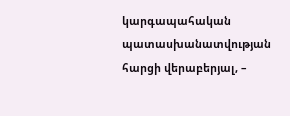կարգապահական պատասխանատվության հարցի վերաբերյալ, –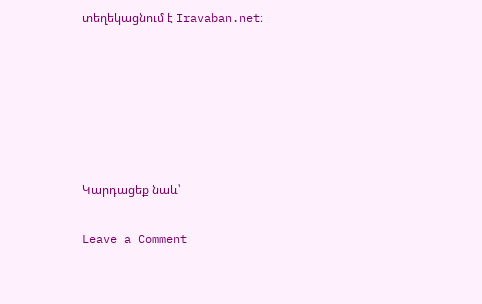տեղեկացնում է Iravaban.net։






Կարդացեք նաև՝

Leave a Comment